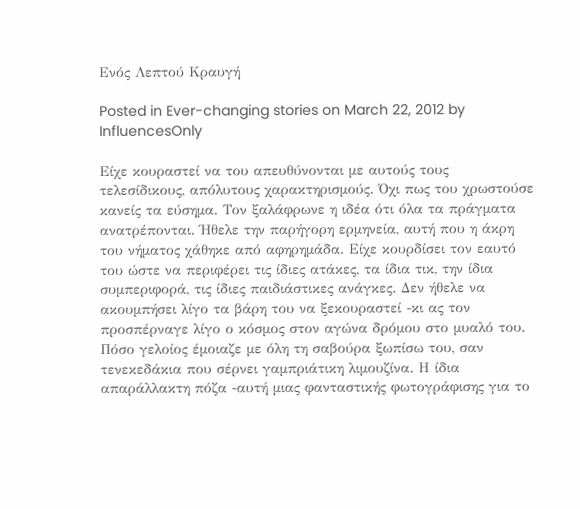Ενός Λεπτού Κραυγή

Posted in Ever-changing stories on March 22, 2012 by InfluencesOnly

Είχε κουραστεί να του απευθύνονται με αυτούς τους τελεσίδικους, απόλυτους χαρακτηρισμούς. Όχι πως του χρωστούσε κανείς τα εύσημα. Τον ξαλάφρωνε η ιδέα ότι όλα τα πράγματα ανατρέπονται. Ήθελε την παρήγορη ερμηνεία, αυτή που η άκρη του νήματος χάθηκε από αφηρημάδα. Είχε κουρδίσει τον εαυτό του ώστε να περιφέρει τις ίδιες ατάκες, τα ίδια τικ, την ίδια συμπεριφορά, τις ίδιες παιδιάστικες ανάγκες. Δεν ήθελε να ακουμπήσει λίγο τα βάρη του να ξεκουραστεί -κι ας τον προσπέρναγε λίγο ο κόσμος στον αγώνα δρόμου στο μυαλό του. Πόσο γελοίος έμοιαζε με όλη τη σαβούρα ξωπίσω του, σαν τενεκεδάκια που σέρνει γαμπριάτικη λιμουζίνα. Η ίδια απαράλλακτη πόζα -αυτή μιας φανταστικής φωτογράφισης για το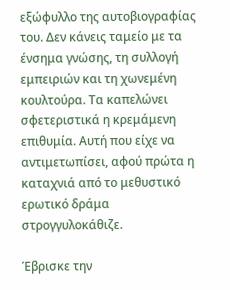εξώφυλλο της αυτοβιογραφίας του. Δεν κάνεις ταμείο με τα ένσημα γνώσης, τη συλλογή εμπειριών και τη χωνεμένη κουλτούρα. Τα καπελώνει σφετεριστικά η κρεμάμενη επιθυμία. Αυτή που είχε να αντιμετωπίσει, αφού πρώτα η καταχνιά από το μεθυστικό ερωτικό δράμα στρογγυλοκάθιζε.

Έβρισκε την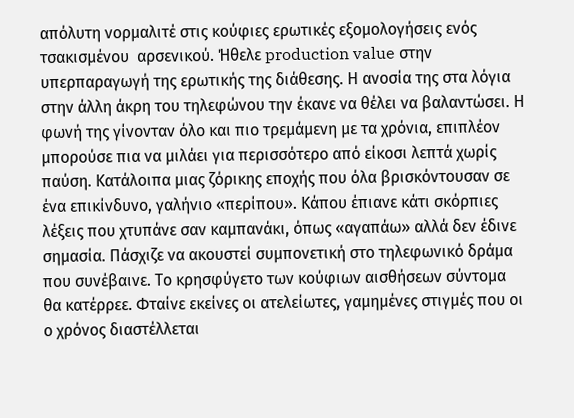απόλυτη νορμαλιτέ στις κούφιες ερωτικές εξομολογήσεις ενός τσακισμένου  αρσενικού. Ήθελε production value στην υπερπαραγωγή της ερωτικής της διάθεσης. Η ανοσία της στα λόγια στην άλλη άκρη του τηλεφώνου την έκανε να θέλει να βαλαντώσει. Η φωνή της γίνονταν όλο και πιο τρεμάμενη με τα χρόνια, επιπλέον μπορούσε πια να μιλάει για περισσότερο από είκοσι λεπτά χωρίς παύση. Κατάλοιπα μιας ζόρικης εποχής που όλα βρισκόντουσαν σε ένα επικίνδυνο, γαλήνιο «περίπου». Κάπου έπιανε κάτι σκόρπιες λέξεις που χτυπάνε σαν καμπανάκι, όπως «αγαπάω» αλλά δεν έδινε σημασία. Πάσχιζε να ακουστεί συμπονετική στο τηλεφωνικό δράμα που συνέβαινε. Το κρησφύγετο των κούφιων αισθήσεων σύντομα θα κατέρρεε. Φταίνε εκείνες οι ατελείωτες, γαμημένες στιγμές που οι ο χρόνος διαστέλλεται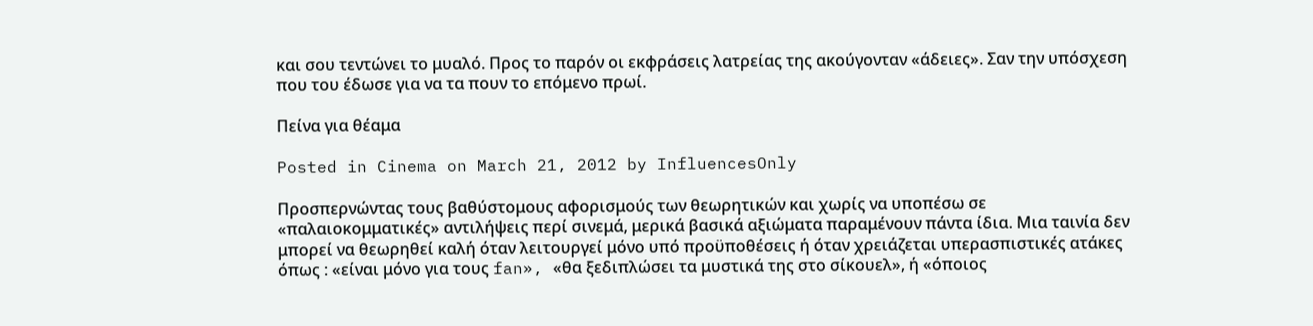και σου τεντώνει το μυαλό. Προς το παρόν οι εκφράσεις λατρείας της ακούγονταν «άδειες». Σαν την υπόσχεση που του έδωσε για να τα πουν το επόμενο πρωί.

Πείνα για θέαμα

Posted in Cinema on March 21, 2012 by InfluencesOnly

Προσπερνώντας τους βαθύστομους αφορισμούς των θεωρητικών και χωρίς να υποπέσω σε «παλαιοκομματικές» αντιλήψεις περί σινεμά, μερικά βασικά αξιώματα παραμένουν πάντα ίδια. Μια ταινία δεν μπορεί να θεωρηθεί καλή όταν λειτουργεί μόνο υπό προϋποθέσεις ή όταν χρειάζεται υπερασπιστικές ατάκες όπως : «είναι μόνο για τους fan», «θα ξεδιπλώσει τα μυστικά της στο σίκουελ», ή «όποιος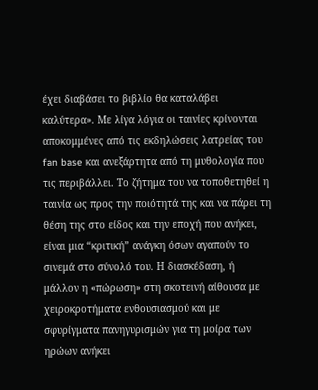έχει διαβάσει το βιβλίο θα καταλάβει καλύτερα». Με λίγα λόγια οι ταινίες κρίνονται αποκομμένες από τις εκδηλώσεις λατρείας του fan base και ανεξάρτητα από τη μυθολογία που τις περιβάλλει. Το ζήτημα του να τοποθετηθεί η ταινία ως προς την ποιότητά της και να πάρει τη θέση της στο είδος και την εποχή που ανήκει, είναι μια “κριτική” ανάγκη όσων αγαπούν το σινεμά στο σύνολό του. Η διασκέδαση, ή μάλλον η «πώρωση» στη σκοτεινή αίθουσα με χειροκροτήματα ενθουσιασμού και με σφυρίγματα πανηγυρισμών για τη μοίρα των ηρώων ανήκει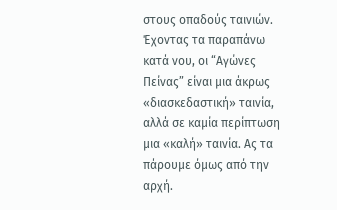στους οπαδούς ταινιών. Έχοντας τα παραπάνω κατά νου, οι “Αγώνες Πείνας” είναι μια άκρως «διασκεδαστική» ταινία, αλλά σε καμία περίπτωση μια «καλή» ταινία. Ας τα πάρουμε όμως από την αρχή.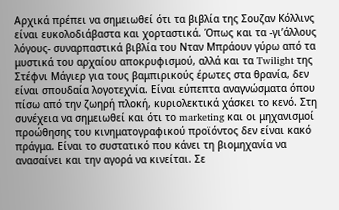Αρχικά πρέπει να σημειωθεί ότι τα βιβλία της Σουζαν Κόλλινς είναι ευκολοδιάβαστα και χορταστικά. Όπως και τα -γι’άλλους λόγους- συναρπαστικά βιβλία του Νταν Μπράουν γύρω από τα μυστικά του αρχαίου αποκρυφισμού, αλλά και τα Twilight της Στέφνι Μάγιερ για τους βαμπιρικούς έρωτες στα θρανία, δεν είναι σπουδαία λογοτεχνία. Είναι εύπεπτα αναγνώσματα όπου πίσω από την ζωηρή πλοκή, κυριολεκτικά χάσκει το κενό. Στη συνέχεια να σημειωθεί και ότι το marketing και οι μηχανισμοί προώθησης του κινηματογραφικού προϊόντος δεν είναι κακό πράγμα. Είναι το συστατικό που κάνει τη βιομηχανία να ανασαίνει και την αγορά να κινείται. Σε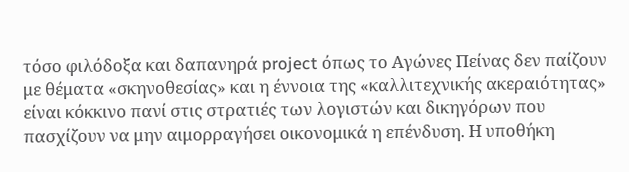τόσο φιλόδοξα και δαπανηρά project όπως το Αγώνες Πείνας δεν παίζουν με θέματα «σκηνοθεσίας» και η έννοια της «καλλιτεχνικής ακεραιότητας» είναι κόκκινο πανί στις στρατιές των λογιστών και δικηγόρων που πασχίζουν να μην αιμορραγήσει οικονομικά η επένδυση. Η υποθήκη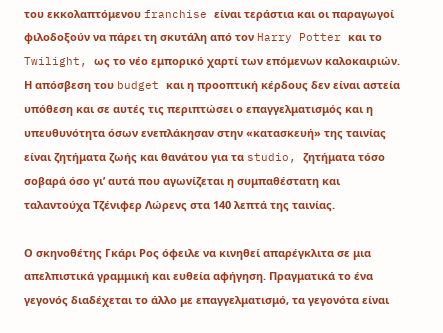του εκκολαπτόμενου franchise είναι τεράστια και οι παραγωγοί φιλοδοξούν να πάρει τη σκυτάλη από τον Harry Potter και το Twilight, ως το νέο εμπορικό χαρτί των επόμενων καλοκαιριών. Η απόσβεση του budget και η προοπτική κέρδους δεν είναι αστεία υπόθεση και σε αυτές τις περιπτώσει ο επαγγελματισμός και η υπευθυνότητα όσων ενεπλάκησαν στην «κατασκευή» της ταινίας είναι ζητήματα ζωής και θανάτου για τα studio, ζητήματα τόσο σοβαρά όσο γι’ αυτά που αγωνίζεται η συμπαθέστατη και ταλαντούχα Τζένιφερ Λώρενς στα 140 λεπτά της ταινίας.

Ο σκηνοθέτης Γκάρι Ρος όφειλε να κινηθεί απαρέγκλιτα σε μια απελπιστικά γραμμική και ευθεία αφήγηση. Πραγματικά το ένα γεγονός διαδέχεται το άλλο με επαγγελματισμό, τα γεγονότα είναι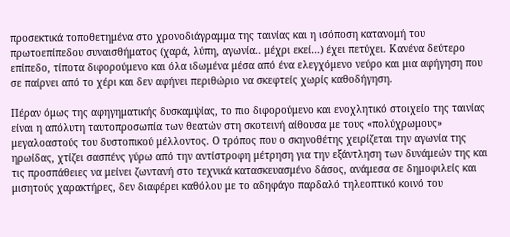προσεκτικά τοποθετημένα στο χρονοδιάγραμμα της ταινίας και η ισόποση κατανομή του πρωτοεπίπεδου συναισθήματος (χαρά, λύπη, αγωνία.. μέχρι εκεί…) έχει πετύχει. Κανένα δεύτερο επίπεδο, τίποτα διφορούμενο και όλα ιδωμένα μέσα από ένα ελεγχόμενο νεύρο και μια αφήγηση που σε παίρνει από το χέρι και δεν αφήνει περιθώριο να σκεφτείς χωρίς καθοδήγηση.

Πέραν όμως της αφηγηματικής δυσκαμψίας, το πιο διφορούμενο και ενοχλητικό στοιχείο της ταινίας είναι η απόλυτη ταυτοπροσωπία των θεατών στη σκοτεινή αίθουσα με τους «πολύχρωμους» μεγαλοαστούς του δυστοπικού μέλλοντος. Ο τρόπος που ο σκηνοθέτης χειρίζεται την αγωνία της ηρωίδας, χτίζει σασπένς γύρω από την αντίστροφη μέτρηση για την εξάντληση των δυνάμεών της και τις προσπάθειες να μείνει ζωντανή στο τεχνικά κατασκευασμένο δάσος, ανάμεσα σε δημοφιλείς και μισητούς χαρακτήρες, δεν διαφέρει καθόλου με το αδηφάγο παρδαλό τηλεοπτικό κοινό του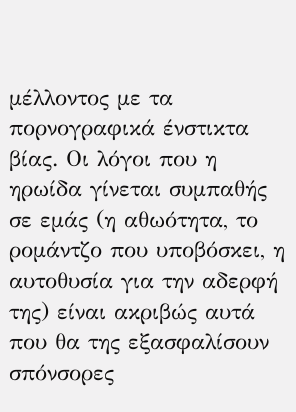μέλλοντος με τα πορνογραφικά ένστικτα βίας. Οι λόγοι που η ηρωίδα γίνεται συμπαθής σε εμάς (η αθωότητα, το ρομάντζο που υποβόσκει, η αυτοθυσία για την αδερφή της) είναι ακριβώς αυτά που θα της εξασφαλίσουν σπόνσορες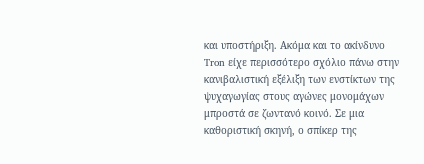και υποστήριξη. Ακόμα και το ακίνδυνο Tron είχε περισσότερο σχόλιο πάνω στην κανιβαλιστική εξέλιξη των ενστίκτων της ψυχαγωγίας στους αγώνες μονομάχων μπροστά σε ζωντανό κοινό. Σε μια καθοριστική σκηνή, ο σπίκερ της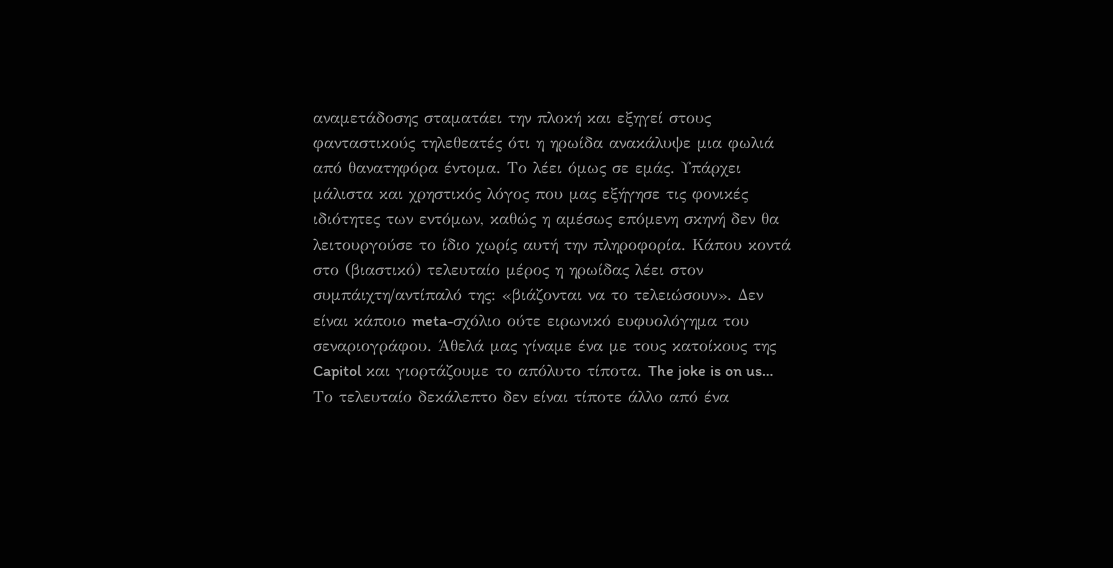αναμετάδοσης σταματάει την πλοκή και εξηγεί στους φανταστικούς τηλεθεατές ότι η ηρωίδα ανακάλυψε μια φωλιά από θανατηφόρα έντομα. Το λέει όμως σε εμάς. Υπάρχει μάλιστα και χρηστικός λόγος που μας εξήγησε τις φονικές ιδιότητες των εντόμων, καθώς η αμέσως επόμενη σκηνή δεν θα λειτουργούσε το ίδιο χωρίς αυτή την πληροφορία. Κάπου κοντά στο (βιαστικό) τελευταίο μέρος η ηρωίδας λέει στον συμπάιχτη/αντίπαλό της: «βιάζονται να το τελειώσουν». Δεν είναι κάποιο meta-σχόλιο ούτε ειρωνικό ευφυολόγημα του σεναριογράφου. Άθελά μας γίναμε ένα με τους κατοίκους της Capitol και γιορτάζουμε το απόλυτο τίποτα. The joke is on us…  Το τελευταίο δεκάλεπτο δεν είναι τίποτε άλλο από ένα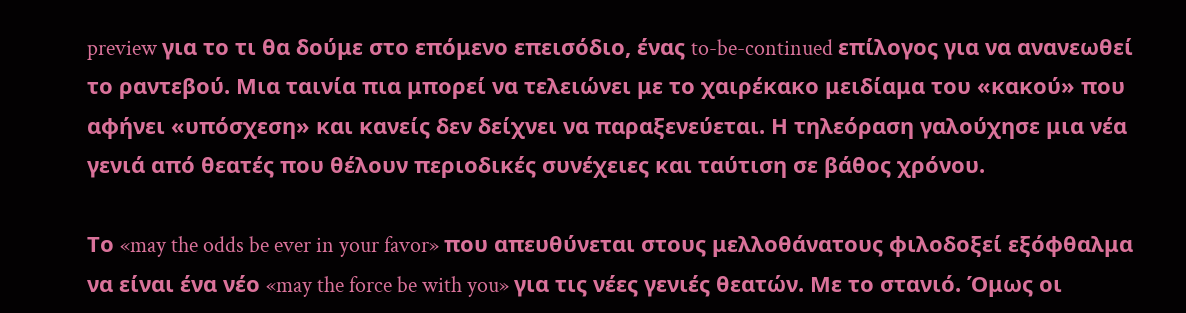preview για το τι θα δούμε στο επόμενο επεισόδιο, ένας to-be-continued επίλογος για να ανανεωθεί το ραντεβού. Μια ταινία πια μπορεί να τελειώνει με το χαιρέκακο μειδίαμα του «κακού» που αφήνει «υπόσχεση» και κανείς δεν δείχνει να παραξενεύεται. Η τηλεόραση γαλούχησε μια νέα γενιά από θεατές που θέλουν περιοδικές συνέχειες και ταύτιση σε βάθος χρόνου.

Το «may the odds be ever in your favor» που απευθύνεται στους μελλοθάνατους φιλοδοξεί εξόφθαλμα να είναι ένα νέο «may the force be with you» για τις νέες γενιές θεατών. Με το στανιό. Όμως οι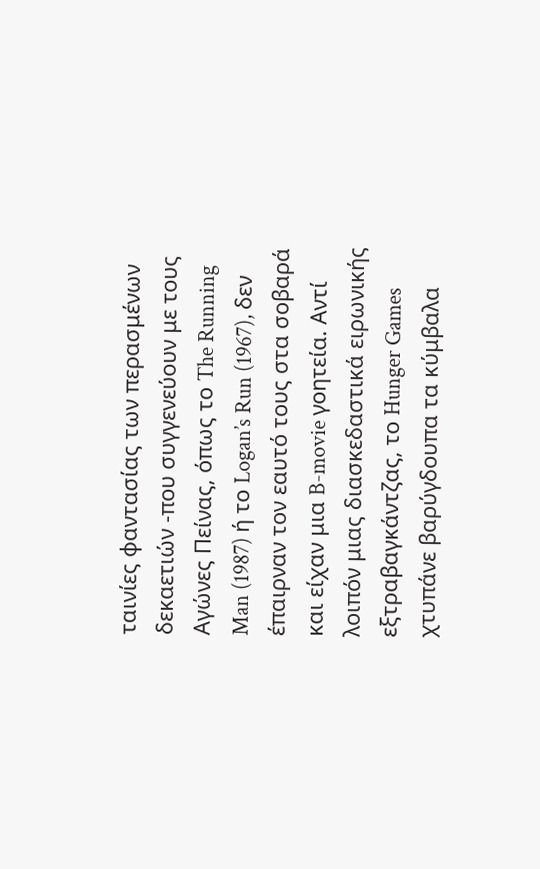ταινίες φαντασίας των περασμένων δεκαετιών -που συγγενεύουν με τους Αγώνες Πείνας, όπως το The Running Man (1987) ή το Logan’s Run (1967), δεν έπαιρναν τον εαυτό τους στα σοβαρά και είχαν μια B-movie γοητεία. Αντί λοιπόν μιας διασκεδαστικά ειρωνικής εξτραβαγκάντζας, το Hunger Games χτυπάνε βαρύγδουπα τα κύμβαλα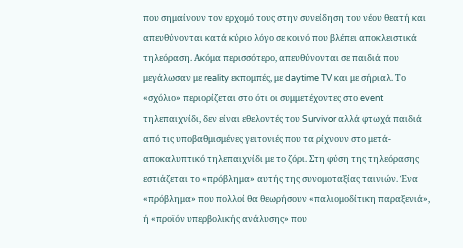που σημαίνουν τον ερχομό τους στην συνείδηση του νέου θεατή και απευθύνονται κατά κύριο λόγο σε κοινό που βλέπει αποκλειστικά τηλεόραση. Ακόμα περισσότερο, απευθύνονται σε παιδιά που μεγάλωσαν με reality εκπομπές, με daytime TV και με σήριαλ. Το «σχόλιο» περιορίζεται στο ότι οι συμμετέχοντες στο event τηλεπαιχνίδι, δεν είναι εθελοντές του Survivor αλλά φτωχά παιδιά από τις υποβαθμισμένες γειτονιές που τα ρίχνουν στο μετά-αποκαλυπτικό τηλεπαιχνίδι με το ζόρι. Στη φύση της τηλεόρασης εστιάζεται το «πρόβλημα» αυτής της συνομοταξίας ταινιών. Ένα «πρόβλημα» που πολλοί θα θεωρήσουν «παλιομοδίτικη παραξενιά», ή «προϊόν υπερβολικής ανάλυσης» που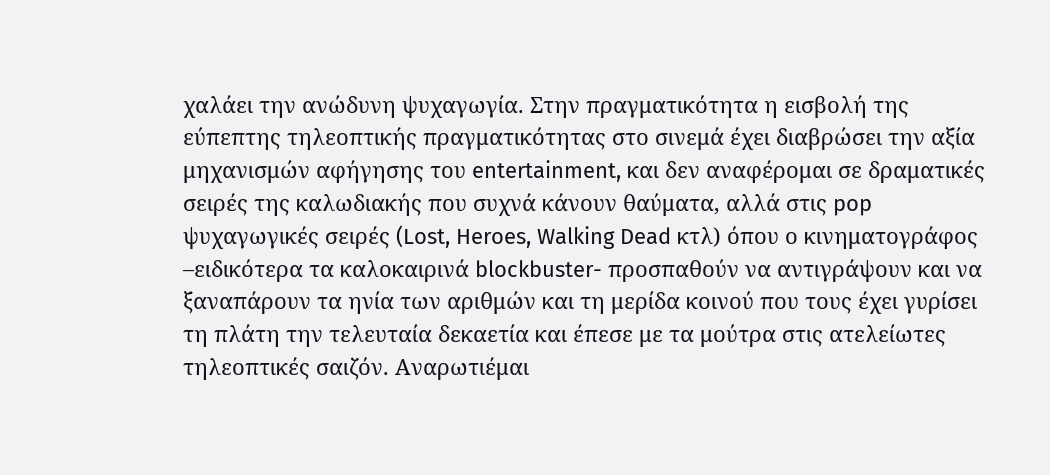χαλάει την ανώδυνη ψυχαγωγία. Στην πραγματικότητα η εισβολή της εύπεπτης τηλεοπτικής πραγματικότητας στο σινεμά έχει διαβρώσει την αξία μηχανισμών αφήγησης του entertainment, και δεν αναφέρομαι σε δραματικές σειρές της καλωδιακής που συχνά κάνουν θαύματα, αλλά στις pop ψυχαγωγικές σειρές (Lost, Heroes, Walking Dead κτλ) όπου ο κινηματογράφος –ειδικότερα τα καλοκαιρινά blockbuster- προσπαθούν να αντιγράψουν και να ξαναπάρουν τα ηνία των αριθμών και τη μερίδα κοινού που τους έχει γυρίσει τη πλάτη την τελευταία δεκαετία και έπεσε με τα μούτρα στις ατελείωτες τηλεοπτικές σαιζόν. Αναρωτιέμαι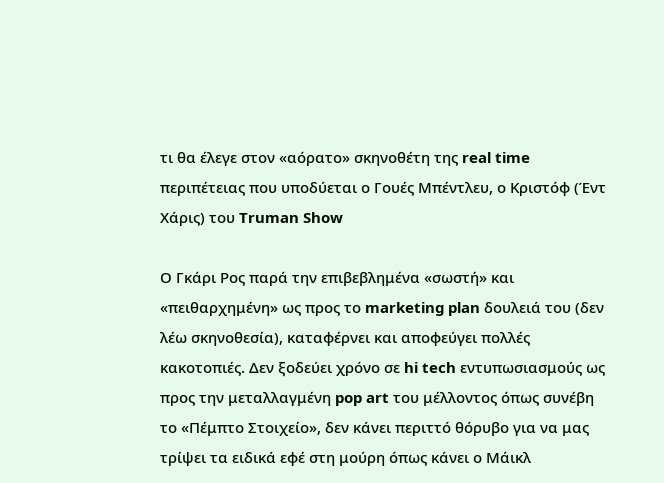τι θα έλεγε στον «αόρατο» σκηνοθέτη της real time περιπέτειας που υποδύεται ο Γουές Μπέντλευ, ο Κριστόφ (Έντ Χάρις) του Truman Show

Ο Γκάρι Ρος παρά την επιβεβλημένα «σωστή» και «πειθαρχημένη» ως προς το marketing plan δουλειά του (δεν λέω σκηνοθεσία), καταφέρνει και αποφεύγει πολλές κακοτοπιές. Δεν ξοδεύει χρόνο σε hi tech εντυπωσιασμούς ως προς την μεταλλαγμένη pop art του μέλλοντος όπως συνέβη το «Πέμπτο Στοιχείο», δεν κάνει περιττό θόρυβο για να μας τρίψει τα ειδικά εφέ στη μούρη όπως κάνει ο Μάικλ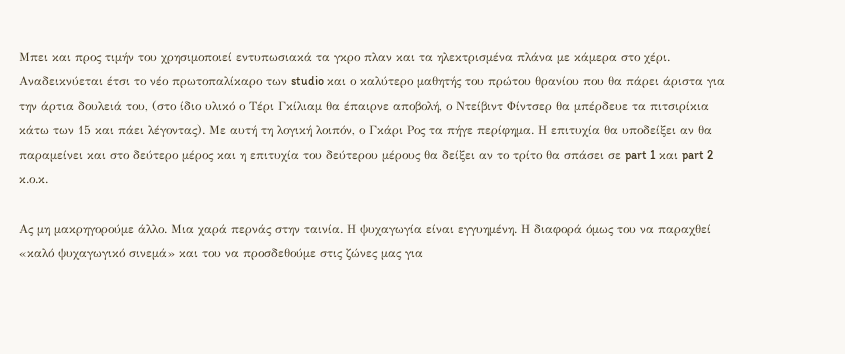Μπει και προς τιμήν του χρησιμοποιεί εντυπωσιακά τα γκρο πλαν και τα ηλεκτρισμένα πλάνα με κάμερα στο χέρι. Αναδεικνύεται έτσι το νέο πρωτοπαλίκαρο των studio και ο καλύτερο μαθητής του πρώτου θρανίου που θα πάρει άριστα για την άρτια δουλειά του, (στο ίδιο υλικό ο Τέρι Γκίλιαμ θα έπαιρνε αποβολή, ο Ντείβιντ Φίντσερ θα μπέρδευε τα πιτσιρίκια κάτω των 15 και πάει λέγοντας). Με αυτή τη λογική λοιπόν, ο Γκάρι Ρος τα πήγε περίφημα. Η επιτυχία θα υποδείξει αν θα παραμείνει και στο δεύτερο μέρος και η επιτυχία του δεύτερου μέρους θα δείξει αν το τρίτο θα σπάσει σε part 1 και part 2 κ.ο.κ.

Ας μη μακρηγορούμε άλλο. Μια χαρά περνάς στην ταινία. Η ψυχαγωγία είναι εγγυημένη. Η διαφορά όμως του να παραχθεί «καλό ψυχαγωγικό σινεμά» και του να προσδεθούμε στις ζώνες μας για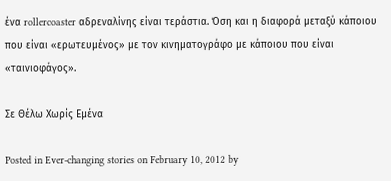ένα rollercoaster αδρεναλίνης είναι τεράστια. Όση και η διαφορά μεταξύ κάποιου που είναι «ερωτευμένος» με τον κινηματογράφο με κάποιου που είναι «ταινιοφάγος».

Σε Θέλω Χωρίς Εμένα

Posted in Ever-changing stories on February 10, 2012 by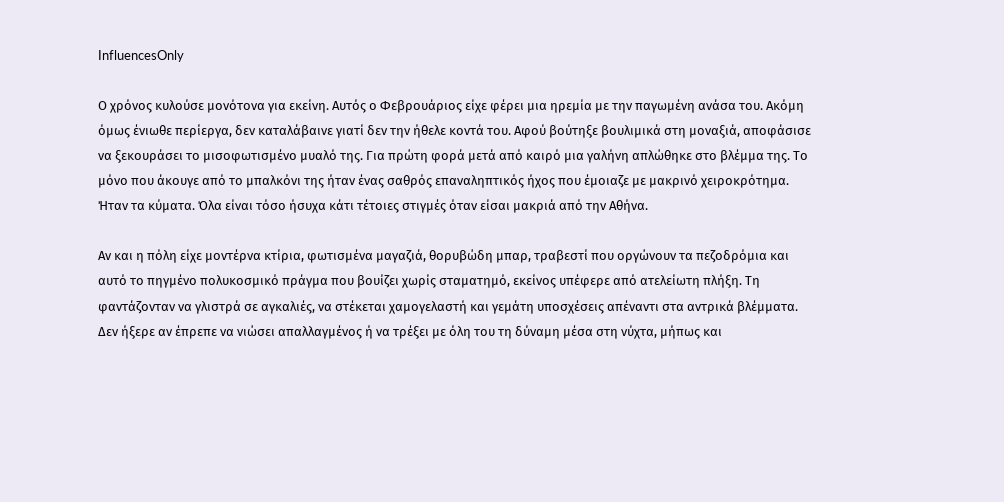InfluencesOnly

Ο χρόνος κυλούσε μονότονα για εκείνη. Αυτός ο Φεβρουάριος είχε φέρει μια ηρεμία με την παγωμένη ανάσα του. Ακόμη όμως ένιωθε περίεργα, δεν καταλάβαινε γιατί δεν την ήθελε κοντά του. Αφού βούτηξε βουλιμικά στη μοναξιά, αποφάσισε να ξεκουράσει το μισοφωτισμένο μυαλό της. Για πρώτη φορά μετά από καιρό μια γαλήνη απλώθηκε στο βλέμμα της. Το μόνο που άκουγε από το μπαλκόνι της ήταν ένας σαθρός επαναληπτικός ήχος που έμοιαζε με μακρινό χειροκρότημα. Ήταν τα κύματα. Όλα είναι τόσο ήσυχα κάτι τέτοιες στιγμές όταν είσαι μακριά από την Αθήνα.

Αν και η πόλη είχε μοντέρνα κτίρια, φωτισμένα μαγαζιά, θορυβώδη μπαρ, τραβεστί που οργώνουν τα πεζοδρόμια και αυτό το πηγμένο πολυκοσμικό πράγμα που βουίζει χωρίς σταματημό, εκείνος υπέφερε από ατελείωτη πλήξη. Τη φαντάζονταν να γλιστρά σε αγκαλιές, να στέκεται χαμογελαστή και γεμάτη υποσχέσεις απέναντι στα αντρικά βλέμματα. Δεν ήξερε αν έπρεπε να νιώσει απαλλαγμένος ή να τρέξει με όλη του τη δύναμη μέσα στη νύχτα, μήπως και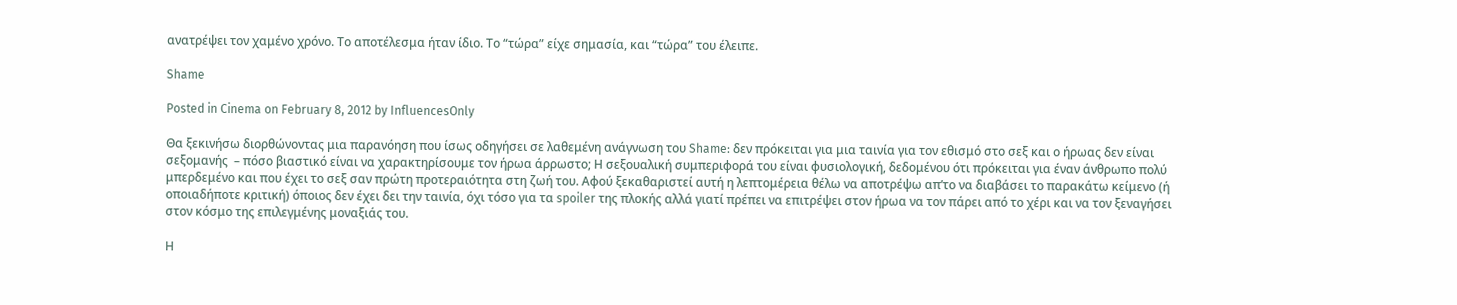ανατρέψει τον χαμένο χρόνο. Το αποτέλεσμα ήταν ίδιο. Το “τώρα” είχε σημασία, και “τώρα” του έλειπε.

Shame

Posted in Cinema on February 8, 2012 by InfluencesOnly

Θα ξεκινήσω διορθώνοντας μια παρανόηση που ίσως οδηγήσει σε λαθεμένη ανάγνωση του Shame: δεν πρόκειται για μια ταινία για τον εθισμό στο σεξ και ο ήρωας δεν είναι σεξομανής  – πόσο βιαστικό είναι να χαρακτηρίσουμε τον ήρωα άρρωστο; Η σεξουαλική συμπεριφορά του είναι φυσιολογική, δεδομένου ότι πρόκειται για έναν άνθρωπο πολύ μπερδεμένο και που έχει το σεξ σαν πρώτη προτεραιότητα στη ζωή του. Αφού ξεκαθαριστεί αυτή η λεπτομέρεια θέλω να αποτρέψω απ’το να διαβάσει το παρακάτω κείμενο (ή οποιαδήποτε κριτική) όποιος δεν έχει δει την ταινία, όχι τόσο για τα spoiler της πλοκής αλλά γιατί πρέπει να επιτρέψει στον ήρωα να τον πάρει από το χέρι και να τον ξεναγήσει στον κόσμο της επιλεγμένης μοναξιάς του.

Η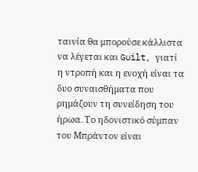ταινία θα μπορούσε κάλλιστα να λέγεται και Guilt, γιατί η ντροπή και η ενοχή είναι τα δυο συναισθήματα που ρημάζουν τη συνείδηση του ήρωα. Το ηδονιστικό σύμπαν του Μπράντον είναι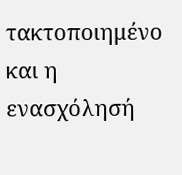τακτοποιημένο και η ενασχόλησή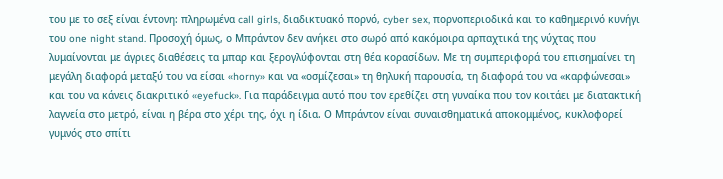του με το σεξ είναι έντονη: πληρωμένα call girls, διαδικτυακό πορνό, cyber sex, πορνοπεριοδικά και το καθημερινό κυνήγι του one night stand. Προσοχή όμως, ο Μπράντον δεν ανήκει στο σωρό από κακόμοιρα αρπαχτικά της νύχτας που λυμαίνονται με άγριες διαθέσεις τα μπαρ και ξερογλύφονται στη θέα κορασίδων. Με τη συμπεριφορά του επισημαίνει τη μεγάλη διαφορά μεταξύ του να είσαι «horny» και να «οσμίζεσαι» τη θηλυκή παρουσία, τη διαφορά του να «καρφώνεσαι» και του να κάνεις διακριτικό «eyefuck». Για παράδειγμα αυτό που τον ερεθίζει στη γυναίκα που τον κοιτάει με διατακτική λαγνεία στο μετρό, είναι η βέρα στο χέρι της, όχι η ίδια. Ο Μπράντον είναι συναισθηματικά αποκομμένος, κυκλοφορεί γυμνός στο σπίτι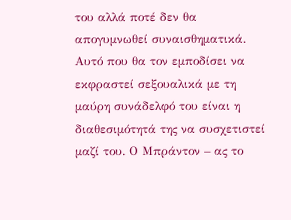του αλλά ποτέ δεν θα απογυμνωθεί συναισθηματικά. Αυτό που θα τον εμποδίσει να εκφραστεί σεξουαλικά με τη μαύρη συνάδελφό του είναι η διαθεσιμότητά της να συσχετιστεί μαζί του. Ο Μπράντον – ας το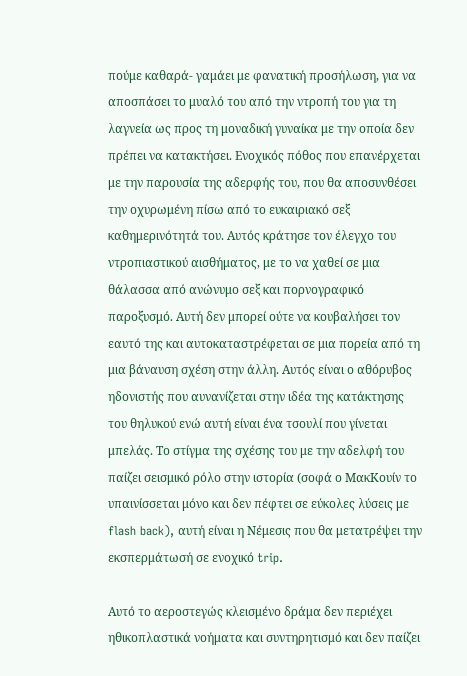πούμε καθαρά- γαμάει με φανατική προσήλωση, για να αποσπάσει το μυαλό του από την ντροπή του για τη λαγνεία ως προς τη μοναδική γυναίκα με την οποία δεν πρέπει να κατακτήσει. Ενοχικός πόθος που επανέρχεται με την παρουσία της αδερφής του, που θα αποσυνθέσει την οχυρωμένη πίσω από το ευκαιριακό σεξ καθημερινότητά του. Αυτός κράτησε τον έλεγχο του ντροπιαστικού αισθήματος, με το να χαθεί σε μια θάλασσα από ανώνυμο σεξ και πορνογραφικό παροξυσμό. Αυτή δεν μπορεί ούτε να κουβαλήσει τον εαυτό της και αυτοκαταστρέφεται σε μια πορεία από τη μια βάναυση σχέση στην άλλη. Αυτός είναι ο αθόρυβος ηδονιστής που αυνανίζεται στην ιδέα της κατάκτησης του θηλυκού ενώ αυτή είναι ένα τσουλί που γίνεται μπελάς. Το στίγμα της σχέσης του με την αδελφή του παίζει σεισμικό ρόλο στην ιστορία (σοφά ο ΜακΚουίν το υπαινίσσεται μόνο και δεν πέφτει σε εύκολες λύσεις με flash back), αυτή είναι η Νέμεσις που θα μετατρέψει την εκσπερμάτωσή σε ενοχικό trip.

Αυτό το αεροστεγώς κλεισμένο δράμα δεν περιέχει ηθικοπλαστικά νοήματα και συντηρητισμό και δεν παίζει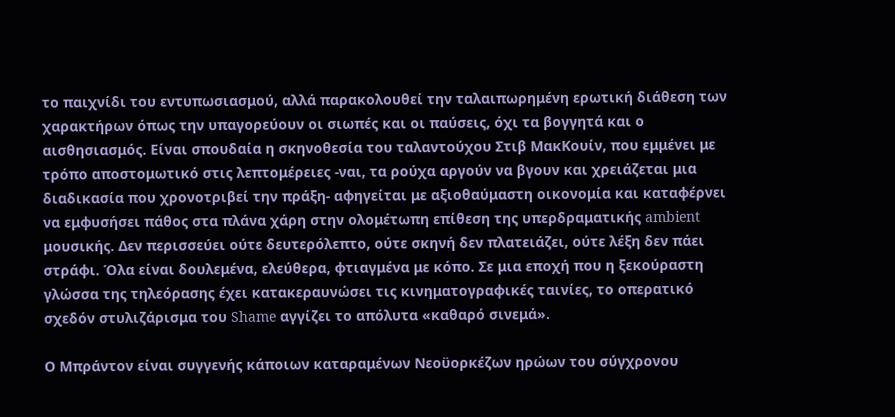το παιχνίδι του εντυπωσιασμού, αλλά παρακολουθεί την ταλαιπωρημένη ερωτική διάθεση των χαρακτήρων όπως την υπαγορεύουν οι σιωπές και οι παύσεις, όχι τα βογγητά και ο αισθησιασμός. Είναι σπουδαία η σκηνοθεσία του ταλαντούχου Στιβ ΜακΚουίν, που εμμένει με τρόπο αποστομωτικό στις λεπτομέρειες -ναι, τα ρούχα αργούν να βγουν και χρειάζεται μια διαδικασία που χρονοτριβεί την πράξη- αφηγείται με αξιοθαύμαστη οικονομία και καταφέρνει να εμφυσήσει πάθος στα πλάνα χάρη στην ολομέτωπη επίθεση της υπερδραματικής ambient μουσικής. Δεν περισσεύει ούτε δευτερόλεπτο, ούτε σκηνή δεν πλατειάζει, ούτε λέξη δεν πάει στράφι. Όλα είναι δουλεμένα, ελεύθερα, φτιαγμένα με κόπο. Σε μια εποχή που η ξεκούραστη γλώσσα της τηλεόρασης έχει κατακεραυνώσει τις κινηματογραφικές ταινίες, το οπερατικό σχεδόν στυλιζάρισμα του Shame αγγίζει το απόλυτα «καθαρό σινεμά».

Ο Μπράντον είναι συγγενής κάποιων καταραμένων Νεοϋορκέζων ηρώων του σύγχρονου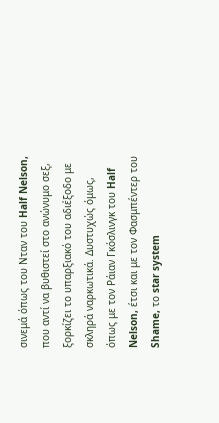σινεμά όπως του Νταν του Half Nelson, που αντί να βυθιστεί στο ανώνυμο σεξ, ξορκίζει το υπαρξιακό του αδιέξοδο με σκληρά ναρκωτικά. Δυστυχώς όμως, όπως με τον Ράιαν Γκόσλινγκ του Half Nelson, έτσι και με τον Φασμπέντερ του Shame, το star system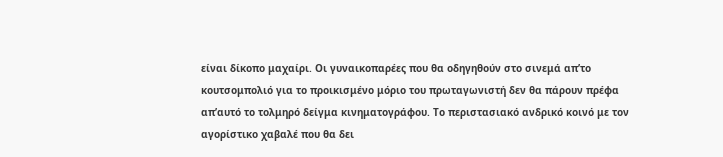είναι δίκοπο μαχαίρι. Οι γυναικοπαρέες που θα οδηγηθούν στο σινεμά απ’το κουτσομπολιό για το προικισμένο μόριο του πρωταγωνιστή δεν θα πάρουν πρέφα απ’αυτό το τολμηρό δείγμα κινηματογράφου. Το περιστασιακό ανδρικό κοινό με τον αγορίστικο χαβαλέ που θα δει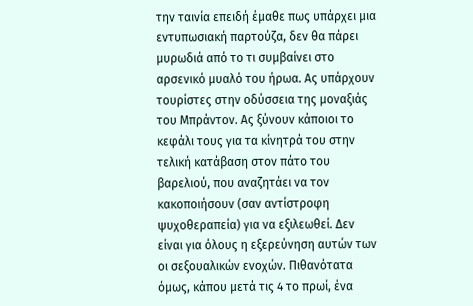την ταινία επειδή έμαθε πως υπάρχει μια εντυπωσιακή παρτούζα, δεν θα πάρει μυρωδιά από το τι συμβαίνει στο αρσενικό μυαλό του ήρωα. Ας υπάρχουν τουρίστες στην οδύσσεια της μοναξιάς του Μπράντον. Ας ξύνουν κάποιοι το κεφάλι τους για τα κίνητρά του στην τελική κατάβαση στον πάτο του βαρελιού, που αναζητάει να τον κακοποιήσουν (σαν αντίστροφη ψυχοθεραπεία) για να εξιλεωθεί. Δεν είναι για όλους η εξερεύνηση αυτών των οι σεξουαλικών ενοχών. Πιθανότατα όμως, κάπου μετά τις 4 το πρωί, ένα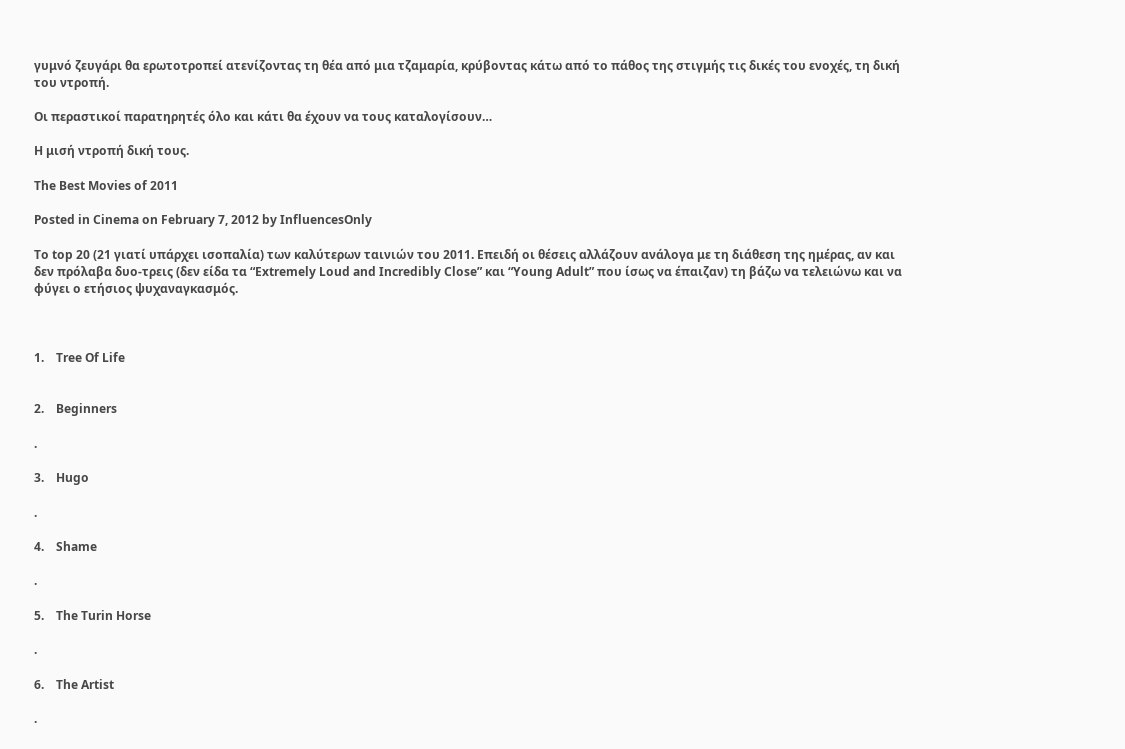γυμνό ζευγάρι θα ερωτοτροπεί ατενίζοντας τη θέα από μια τζαμαρία, κρύβοντας κάτω από το πάθος της στιγμής τις δικές του ενοχές, τη δική του ντροπή.

Οι περαστικοί παρατηρητές όλο και κάτι θα έχουν να τους καταλογίσουν…

Η μισή ντροπή δική τους.

The Best Movies of 2011

Posted in Cinema on February 7, 2012 by InfluencesOnly

Το top 20 (21 γιατί υπάρχει ισοπαλία) των καλύτερων ταινιών του 2011. Επειδή οι θέσεις αλλάζουν ανάλογα με τη διάθεση της ημέρας, αν και δεν πρόλαβα δυο-τρεις (δεν είδα τα “Extremely Loud and Incredibly Close” και “Young Adult” που ίσως να έπαιζαν) τη βάζω να τελειώνω και να φύγει ο ετήσιος ψυχαναγκασμός.



1.    Tree Of Life


2.    Beginners

.

3.    Hugo

.

4.    Shame

.

5.    The Turin Horse

.

6.    The Artist

.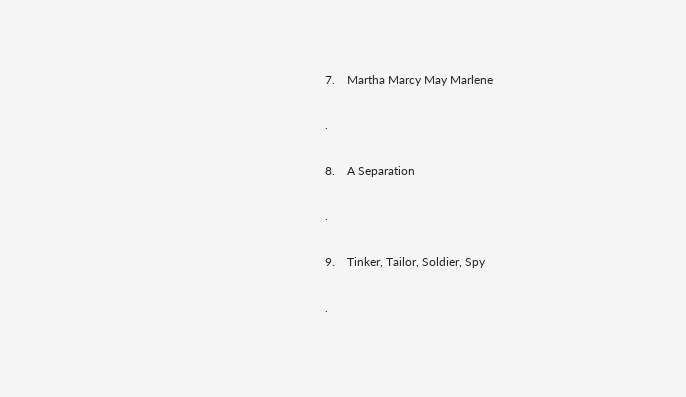7.    Martha Marcy May Marlene

.

8.    A Separation

.

9.    Tinker, Tailor, Soldier, Spy

.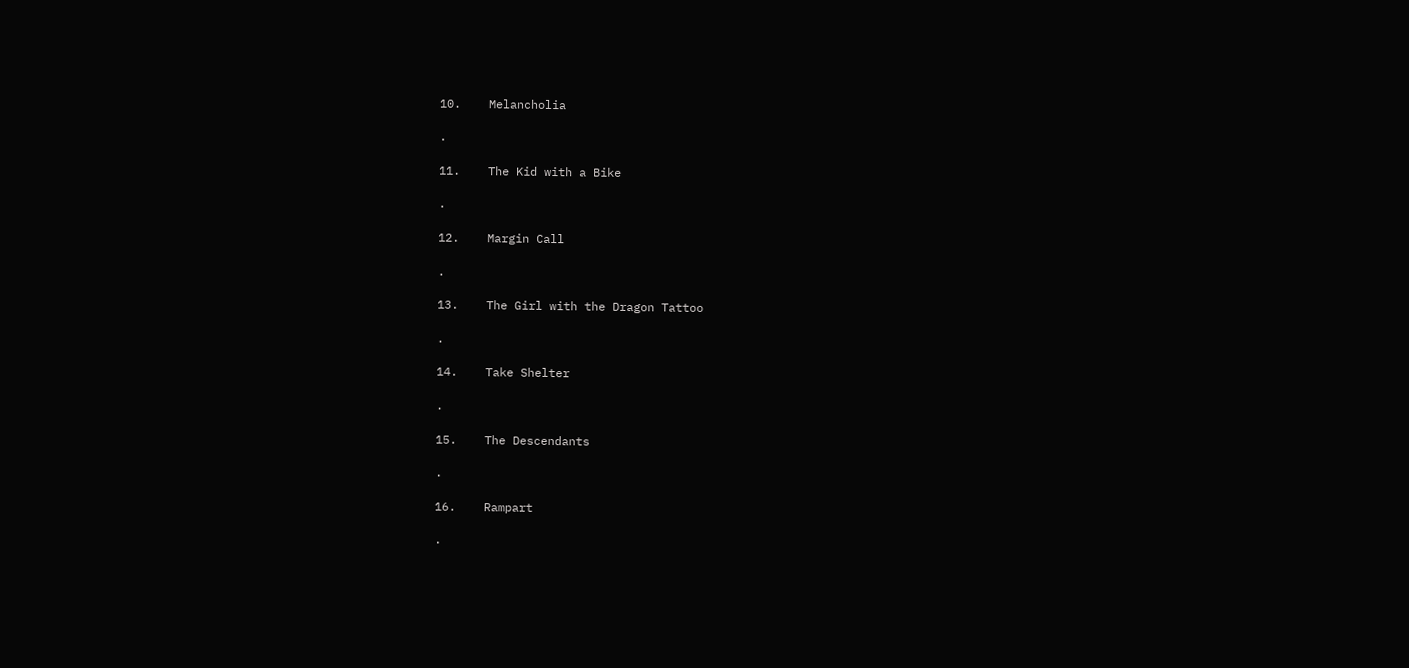10.    Melancholia

.

11.    The Kid with a Bike

.

12.    Margin Call

.

13.    The Girl with the Dragon Tattoo

.

14.    Take Shelter

.

15.    The Descendants

.

16.    Rampart

.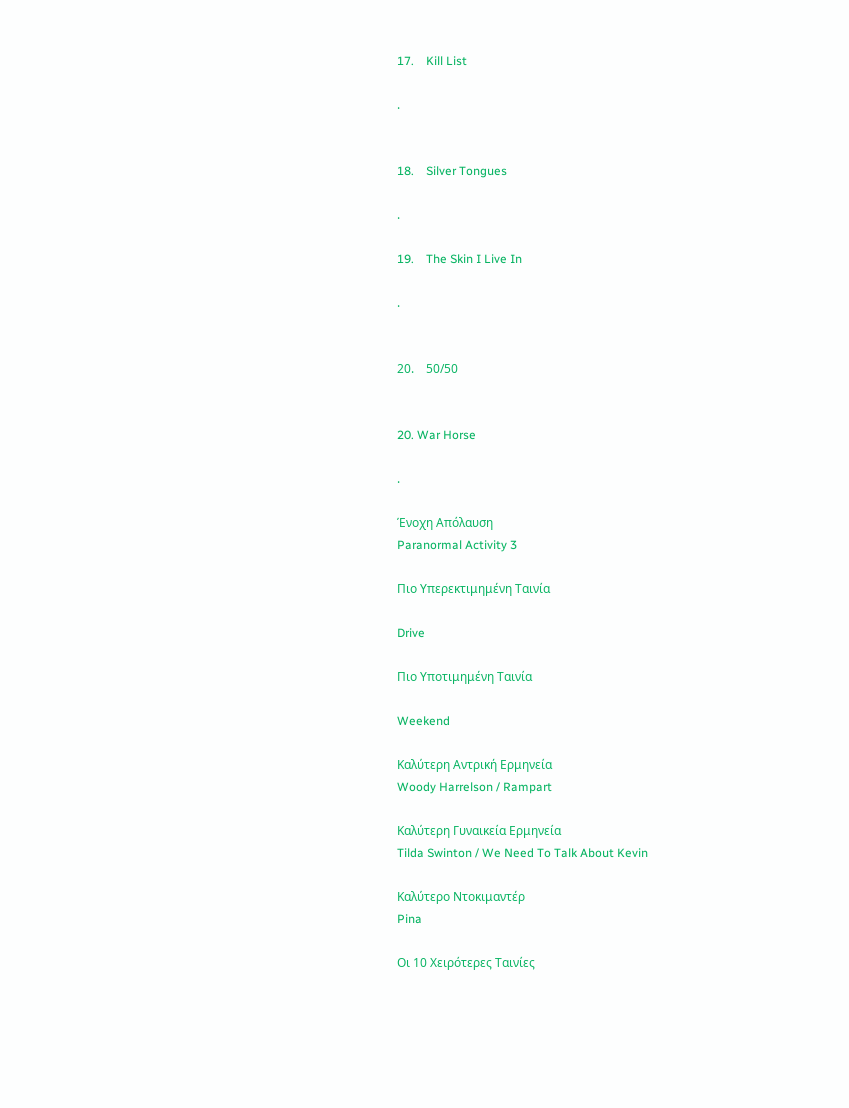17.    Kill List

.


18.    Silver Tongues

.

19.    The Skin I Live In

.


20.    50/50


20. War Horse

.

Ένοχη Απόλαυση
Paranormal Activity 3

Πιο Υπερεκτιμημένη Ταινία

Drive

Πιο Υποτιμημένη Ταινία

Weekend

Καλύτερη Αντρική Ερμηνεία
Woody Harrelson / Rampart

Καλύτερη Γυναικεία Ερμηνεία
Tilda Swinton / We Need To Talk About Kevin

Καλύτερο Ντοκιμαντέρ
Pina

Οι 10 Χειρότερες Ταινίες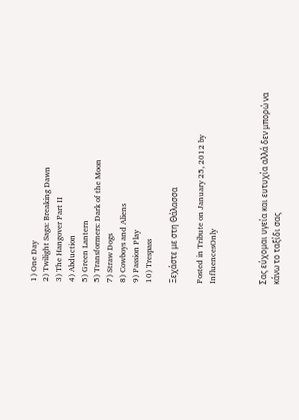1) One Day
2) Twilight Saga: Breaking Dawn
3) The Hangover Part II
4) Abduction
5) Green Lantern
5) Transformers: Dark of the Moon
7) Straw Dogs
8) Cowboys and Aliens
9) Passion Play
10) Trespass

Ξεχάστε με στη Θάλασσα

Posted in Tribute on January 25, 2012 by InfluencesOnly



Σας εύχομαι υγεία και ευτυχία αλλά δεν μπορώ να κάνω το ταξίδι σας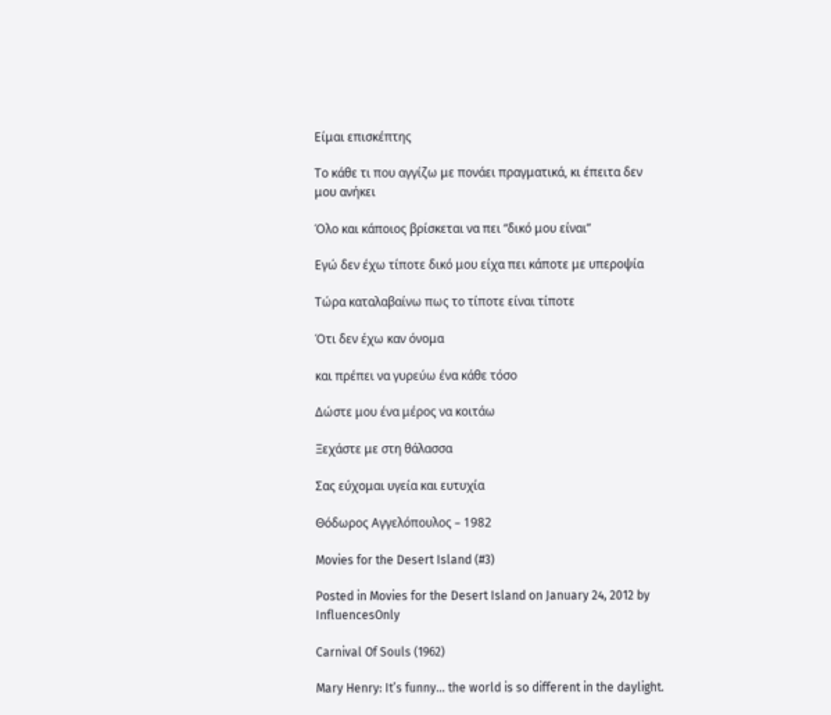Είμαι επισκέπτης

Το κάθε τι που αγγίζω με πονάει πραγματικά, κι έπειτα δεν μου ανήκει

Όλο και κάποιος βρίσκεται να πει “δικό μου είναι”

Εγώ δεν έχω τίποτε δικό μου είχα πει κάποτε με υπεροψία

Τώρα καταλαβαίνω πως το τίποτε είναι τίποτε

Ότι δεν έχω καν όνομα

και πρέπει να γυρεύω ένα κάθε τόσο

Δώστε μου ένα μέρος να κοιτάω

Ξεχάστε με στη θάλασσα

Σας εύχομαι υγεία και ευτυχία

Θόδωρος Αγγελόπουλος – 1982

Movies for the Desert Island (#3)

Posted in Movies for the Desert Island on January 24, 2012 by InfluencesOnly

Carnival Of Souls (1962)

Mary Henry: It’s funny… the world is so different in the daylight.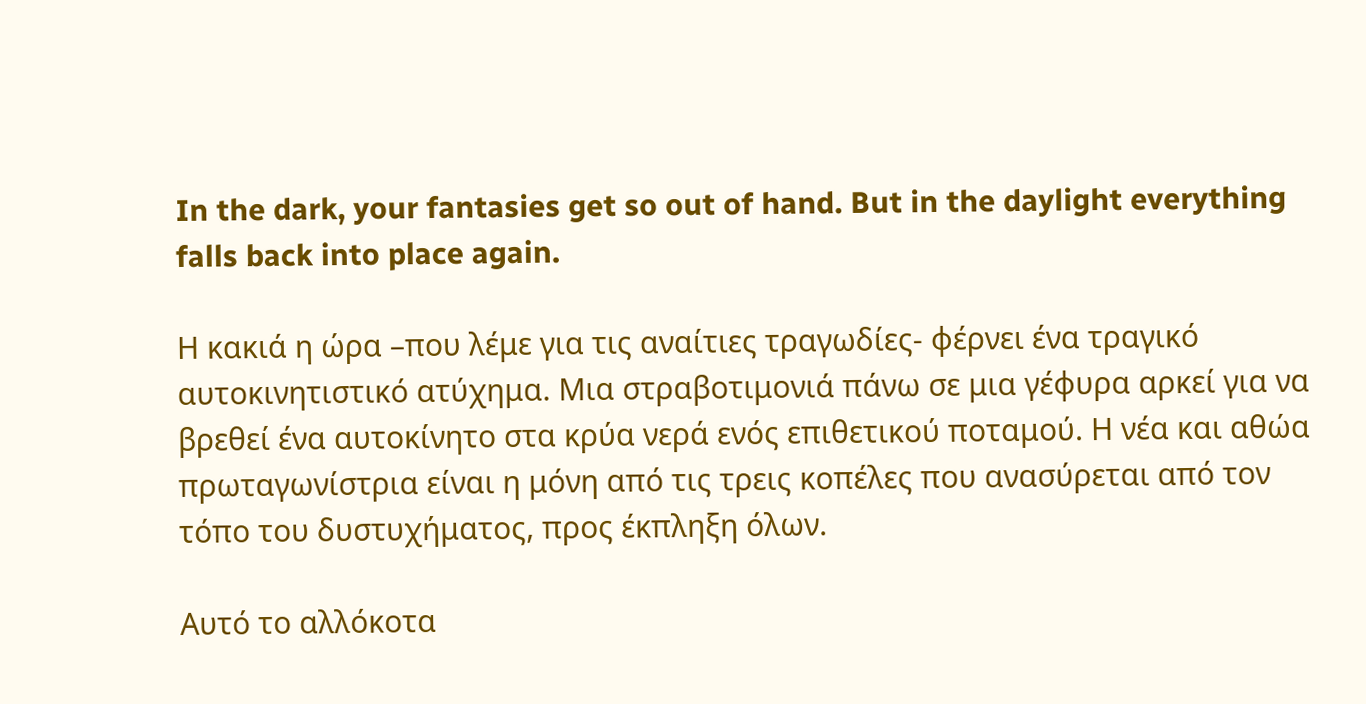In the dark, your fantasies get so out of hand. But in the daylight everything falls back into place again.

Η κακιά η ώρα –που λέμε για τις αναίτιες τραγωδίες- φέρνει ένα τραγικό αυτοκινητιστικό ατύχημα. Μια στραβοτιμονιά πάνω σε μια γέφυρα αρκεί για να βρεθεί ένα αυτοκίνητο στα κρύα νερά ενός επιθετικού ποταμού. Η νέα και αθώα πρωταγωνίστρια είναι η μόνη από τις τρεις κοπέλες που ανασύρεται από τον τόπο του δυστυχήματος, προς έκπληξη όλων.

Αυτό το αλλόκοτα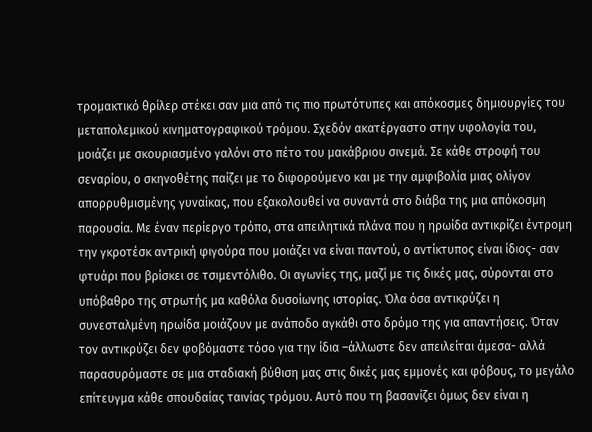τρομακτικό θρίλερ στέκει σαν μια από τις πιο πρωτότυπες και απόκοσμες δημιουργίες του μεταπολεμικού κινηματογραφικού τρόμου. Σχεδόν ακατέργαστο στην υφολογία του, μοιάζει με σκουριασμένο γαλόνι στο πέτο του μακάβριου σινεμά. Σε κάθε στροφή του σεναρίου, ο σκηνοθέτης παίζει με το διφορούμενο και με την αμφιβολία μιας ολίγον απορρυθμισμένης γυναίκας, που εξακολουθεί να συναντά στο διάβα της μια απόκοσμη παρουσία. Με έναν περίεργο τρόπο, στα απειλητικά πλάνα που η ηρωίδα αντικρίζει έντρομη την γκροτέσκ αντρική φιγούρα που μοιάζει να είναι παντού, ο αντίκτυπος είναι ίδιος- σαν φτυάρι που βρίσκει σε τσιμεντόλιθο. Οι αγωνίες της, μαζί με τις δικές μας, σύρονται στο υπόβαθρο της στρωτής μα καθόλα δυσοίωνης ιστορίας. Όλα όσα αντικρύζει η συνεσταλμένη ηρωίδα μοιάζουν με ανάποδο αγκάθι στο δρόμο της για απαντήσεις. Όταν τον αντικρύζει δεν φοβόμαστε τόσο για την ίδια –άλλωστε δεν απειλείται άμεσα- αλλά παρασυρόμαστε σε μια σταδιακή βύθιση μας στις δικές μας εμμονές και φόβους, το μεγάλο επίτευγμα κάθε σπουδαίας ταινίας τρόμου. Αυτό που τη βασανίζει όμως δεν είναι η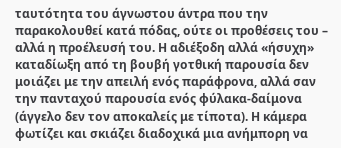ταυτότητα του άγνωστου άντρα που την παρακολουθεί κατά πόδας, ούτε οι προθέσεις του – αλλά η προέλευσή του. Η αδιέξοδη αλλά «ήσυχη» καταδίωξη από τη βουβή γοτθική παρουσία δεν μοιάζει με την απειλή ενός παράφρονα, αλλά σαν την πανταχού παρουσία ενός φύλακα-δαίμονα (άγγελο δεν τον αποκαλείς με τίποτα). Η κάμερα φωτίζει και σκιάζει διαδοχικά μια ανήμπορη να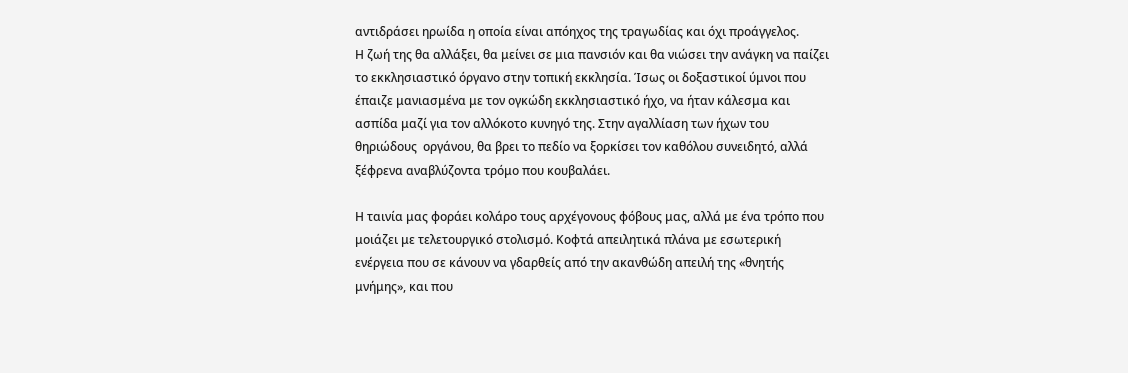αντιδράσει ηρωίδα η οποία είναι απόηχος της τραγωδίας και όχι προάγγελος.
Η ζωή της θα αλλάξει, θα μείνει σε μια πανσιόν και θα νιώσει την ανάγκη να παίζει το εκκλησιαστικό όργανο στην τοπική εκκλησία. Ίσως οι δοξαστικοί ύμνοι που έπαιζε μανιασμένα με τον ογκώδη εκκλησιαστικό ήχο, να ήταν κάλεσμα και ασπίδα μαζί για τον αλλόκοτο κυνηγό της. Στην αγαλλίαση των ήχων του θηριώδους  οργάνου, θα βρει το πεδίο να ξορκίσει τον καθόλου συνειδητό, αλλά ξέφρενα αναβλύζοντα τρόμο που κουβαλάει.

Η ταινία μας φοράει κολάρο τους αρχέγονους φόβους μας, αλλά με ένα τρόπο που μοιάζει με τελετουργικό στολισμό. Κοφτά απειλητικά πλάνα με εσωτερική ενέργεια που σε κάνουν να γδαρθείς από την ακανθώδη απειλή της «θνητής μνήμης», και που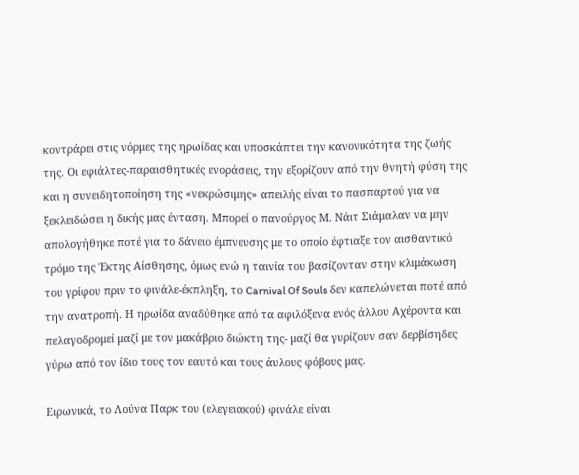κοντράρει στις νόρμες της ηρωίδας και υποσκάπτει την κανονικότητα της ζωής της. Οι εφιάλτες-παραισθητικές ενοράσεις, την εξορίζουν από την θνητή φύση της και η συνειδητοποίηση της «νεκρώσιμης» απειλής είναι το πασπαρτού για να ξεκλειδώσει η δικής μας ένταση. Μπορεί ο πανούργος Μ. Νάιτ Σιάμαλαν να μην απολογήθηκε ποτέ για το δάνειο έμπνευσης με το οποίο έφτιαξε τον αισθαντικό τρόμο της Έκτης Αίσθησης, όμως ενώ η ταινία του βασίζονταν στην κλιμάκωση του γρίφου πριν το φινάλε-έκπληξη, το Carnival Of Souls δεν καπελώνεται ποτέ από την ανατροπή. Η ηρωίδα αναδύθηκε από τα αφιλόξενα ενός άλλου Αχέροντα και πελαγοδρομεί μαζί με τον μακάβριο διώκτη της- μαζί θα γυρίζουν σαν δερβίσηδες γύρω από τον ίδιο τους τον εαυτό και τους άυλους φόβους μας.

Ειρωνικά, το Λούνα Παρκ του (ελεγειακού) φινάλε είναι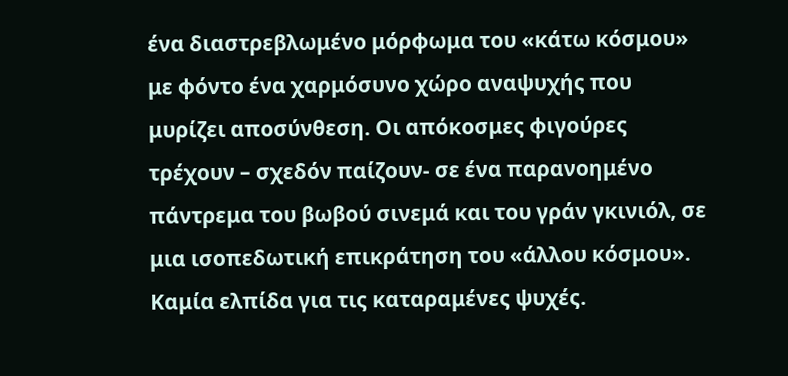ένα διαστρεβλωμένο μόρφωμα του «κάτω κόσμου» με φόντο ένα χαρμόσυνο χώρο αναψυχής που μυρίζει αποσύνθεση. Οι απόκοσμες φιγούρες τρέχουν – σχεδόν παίζουν- σε ένα παρανοημένο πάντρεμα του βωβού σινεμά και του γράν γκινιόλ, σε μια ισοπεδωτική επικράτηση του «άλλου κόσμου». Καμία ελπίδα για τις καταραμένες ψυχές.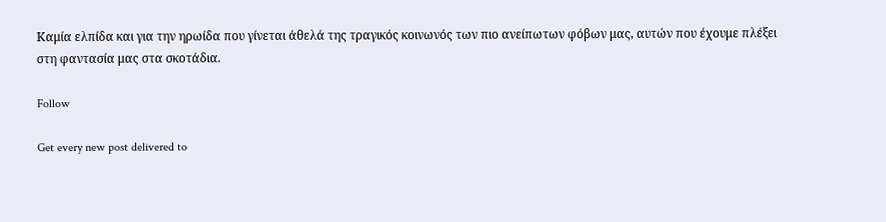Καμία ελπίδα και για την ηρωίδα που γίνεται άθελά της τραγικός κοινωνός των πιο ανείπωτων φόβων μας, αυτών που έχουμε πλέξει στη φαντασία μας στα σκοτάδια.

Follow

Get every new post delivered to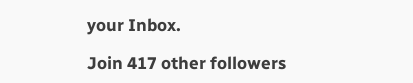your Inbox.

Join 417 other followers